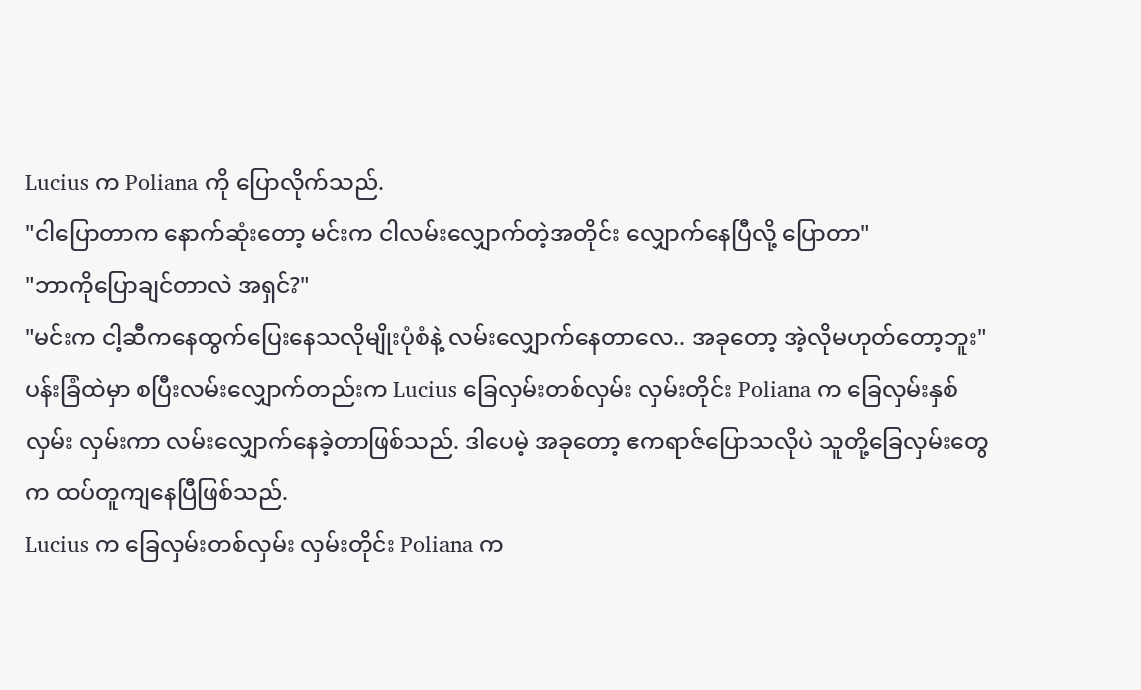Lucius က Poliana ကို ပြောလိုက်သည်.
"ငါပြောတာက နောက်ဆုံးတော့ မင်းက ငါလမ်းလျှောက်တဲ့အတိုင်း လျှောက်နေပြီလို့ ပြောတာ"
"ဘာကိုပြောချင်တာလဲ အရှင်?"
"မင်းက ငါ့ဆီကနေထွက်ပြေးနေသလိုမျိုးပုံစံနဲ့ လမ်းလျှောက်နေတာလေ.. အခုတော့ အဲ့လိုမဟုတ်တော့ဘူး"
ပန်းခြံထဲမှာ စပြီးလမ်းလျှောက်တည်းက Lucius ခြေလှမ်းတစ်လှမ်း လှမ်းတိုင်း Poliana က ခြေလှမ်းနှစ်လှမ်း လှမ်းကာ လမ်းလျှောက်နေခဲ့တာဖြစ်သည်. ဒါပေမဲ့ အခုတော့ ဧကရာဇ်ပြောသလိုပဲ သူတို့ခြေလှမ်းတွေက ထပ်တူကျနေပြီဖြစ်သည်.
Lucius က ခြေလှမ်းတစ်လှမ်း လှမ်းတိုင်း Poliana က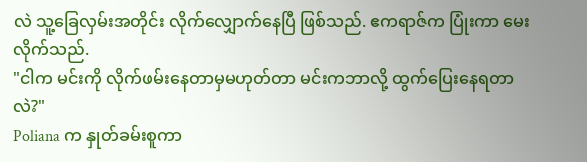လဲ သူ့ခြေလှမ်းအတိုင်း လိုက်လျှောက်နေပြီ ဖြစ်သည်. ဧကရာဇ်က ပြုံးကာ မေးလိုက်သည်.
"ငါက မင်းကို လိုက်ဖမ်းနေတာမှမဟုတ်တာ မင်းကဘာလို့ ထွက်ပြေးနေရတာလဲ?"
Poliana က နှုတ်ခမ်းစူကာ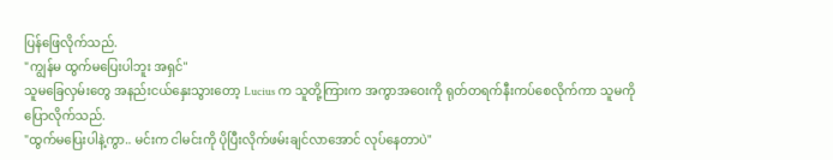ပြန်ဖြေလိုက်သည်.
"ကျွန်မ ထွက်မပြေးပါဘူး အရှင်"
သူမခြေလှမ်းတွေ အနည်းငယ်နှေးသွားတော့ Lucius က သူတို့ကြားက အကွာအဝေးကို ရုတ်တရက်နီးကပ်စေလိုက်ကာ သူမကို ပြောလိုက်သည်.
"ထွက်မပြေးပါနဲ့ကွာ.. မင်းက ငါမင်းကို ပိုပြီးလိုက်ဖမ်းချင်လာအောင် လုပ်နေတာပဲ"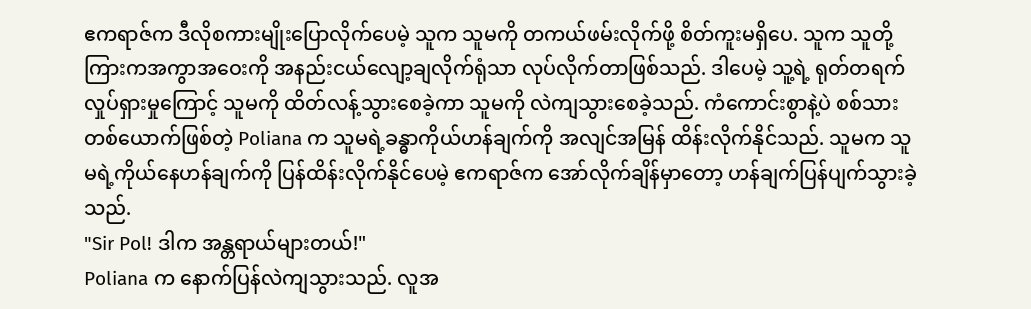ဧကရာဇ်က ဒီလိုစကားမျိုးပြောလိုက်ပေမဲ့ သူက သူမကို တကယ်ဖမ်းလိုက်ဖို့ စိတ်ကူးမရှိပေ. သူက သူတို့ကြားကအကွာအဝေးကို အနည်းငယ်လျော့ချလိုက်ရုံသာ လုပ်လိုက်တာဖြစ်သည်. ဒါပေမဲ့ သူ့ရဲ့ ရုတ်တရက်လှုပ်ရှားမှုကြောင့် သူမကို ထိတ်လန့်သွားစေခဲ့ကာ သူမကို လဲကျသွားစေခဲ့သည်. ကံကောင်းစွာနဲ့ပဲ စစ်သားတစ်ယောက်ဖြစ်တဲ့ Poliana က သူမရဲ့ခန္ဓာကိုယ်ဟန်ချက်ကို အလျင်အမြန် ထိန်းလိုက်နိုင်သည်. သူမက သူမရဲ့ကိုယ်နေဟန်ချက်ကို ပြန်ထိန်းလိုက်နိုင်ပေမဲ့ ဧကရာဇ်က အော်လိုက်ချိန်မှာတော့ ဟန်ချက်ပြန်ပျက်သွားခဲ့သည်.
"Sir Pol! ဒါက အန္တရာယ်များတယ်!"
Poliana က နောက်ပြန်လဲကျသွားသည်. လူအ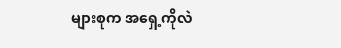များစုက အရှေ့ကိုလဲ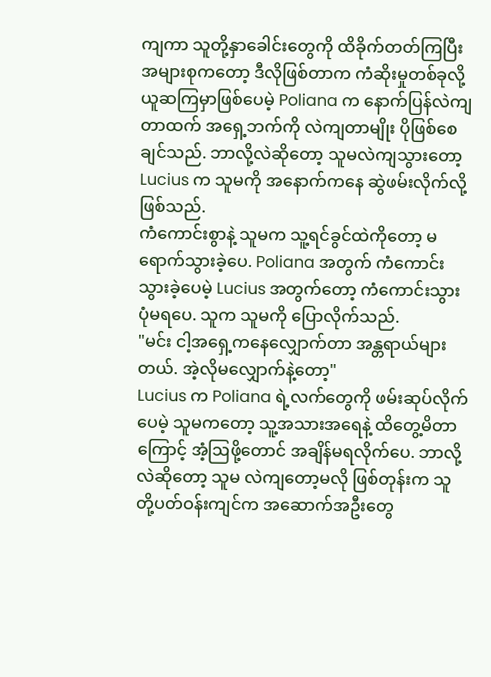ကျကာ သူတို့နှာခေါင်းတွေကို ထိခိုက်တတ်ကြပြီး အများစုကတော့ ဒီလိုဖြစ်တာက ကံဆိုးမှုတစ်ခုလို့ ယူဆကြမှာဖြစ်ပေမဲ့ Poliana က နောက်ပြန်လဲကျတာထက် အရှေ့ဘက်ကို လဲကျတာမျိုး ပိုဖြစ်စေချင်သည်. ဘာလို့လဲဆိုတော့ သူမလဲကျသွားတော့ Lucius က သူမကို အနောက်ကနေ ဆွဲဖမ်းလိုက်လို့ဖြစ်သည်.
ကံကောင်းစွာနဲ့ သူမက သူ့ရင်ခွင်ထဲကိုတော့ မရောက်သွားခဲ့ပေ. Poliana အတွက် ကံကောင်းသွားခဲ့ပေမဲ့ Lucius အတွက်တော့ ကံကောင်းသွားပုံမရပေ. သူက သူမကို ပြောလိုက်သည်.
"မင်း ငါ့အရှေ့ကနေလျှောက်တာ အန္တရာယ်များတယ်. အဲ့လိုမလျှောက်နဲ့တော့"
Lucius က Poliana ရဲ့လက်တွေကို ဖမ်းဆုပ်လိုက်ပေမဲ့ သူမကတော့ သူ့အသားအရေနဲ့ ထိတွေ့မိတာကြောင့် အံ့ဩဖို့တောင် အချိန်မရလိုက်ပေ. ဘာလို့လဲဆိုတော့ သူမ လဲကျတော့မလို ဖြစ်တုန်းက သူတို့ပတ်ဝန်းကျင်က အဆောက်အဦးတွေ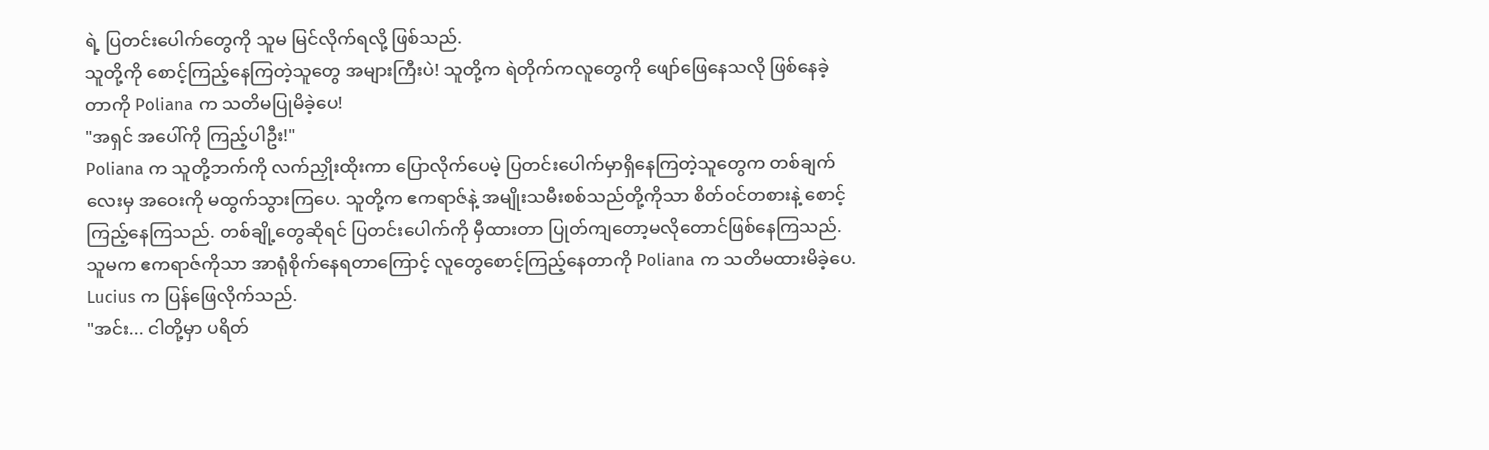ရဲ့ ပြတင်းပေါက်တွေကို သူမ မြင်လိုက်ရလို့ ဖြစ်သည်.
သူတို့ကို စောင့်ကြည့်နေကြတဲ့သူတွေ အများကြီးပဲ! သူတို့က ရဲတိုက်ကလူတွေကို ဖျော်ဖြေနေသလို ဖြစ်နေခဲ့တာကို Poliana က သတိမပြုမိခဲ့ပေ!
"အရှင် အပေါ်ကို ကြည့်ပါဦး!"
Poliana က သူတို့ဘက်ကို လက်ညှိုးထိုးကာ ပြောလိုက်ပေမဲ့ ပြတင်းပေါက်မှာရှိနေကြတဲ့သူတွေက တစ်ချက်လေးမှ အဝေးကို မထွက်သွားကြပေ. သူတို့က ဧကရာဇ်နဲ့ အမျိုးသမီးစစ်သည်တို့ကိုသာ စိတ်ဝင်တစားနဲ့ စောင့်ကြည့်နေကြသည်. တစ်ချို့တွေဆိုရင် ပြတင်းပေါက်ကို မှီထားတာ ပြုတ်ကျတော့မလိုတောင်ဖြစ်နေကြသည်. သူမက ဧကရာဇ်ကိုသာ အာရုံစိုက်နေရတာကြောင့် လူတွေစောင့်ကြည့်နေတာကို Poliana က သတိမထားမိခဲ့ပေ.
Lucius က ပြန်ဖြေလိုက်သည်.
"အင်း... ငါတို့မှာ ပရိတ်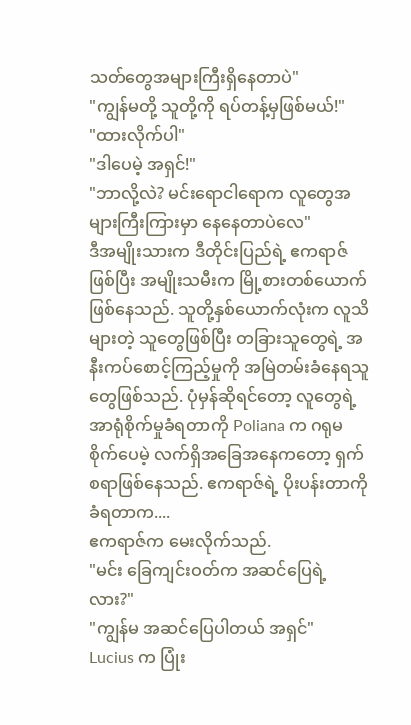သတ်တွေအများကြီးရှိနေတာပဲ"
"ကျွန်မတို့ သူတို့ကို ရပ်တန့်မှဖြစ်မယ်!"
"ထားလိုက်ပါ"
"ဒါပေမဲ့ အရှင်!"
"ဘာလို့လဲ? မင်းရောငါရောက လူတွေအများကြီးကြားမှာ နေနေတာပဲလေ"
ဒီအမျိုးသားက ဒီတိုင်းပြည်ရဲ့ ဧကရာဇ်ဖြစ်ပြီး အမျိုးသမီးက မြို့စားတစ်ယောက်ဖြစ်နေသည်. သူတို့နှစ်ယောက်လုံးက လူသိများတဲ့ သူတွေဖြစ်ပြီး တခြားသူတွေရဲ့ အနီးကပ်စောင့်ကြည့်မှုကို အမြဲတမ်းခံနေရသူတွေဖြစ်သည်. ပုံမှန်ဆိုရင်တော့ လူတွေရဲ့အာရုံစိုက်မှုခံရတာကို Poliana က ဂရုမစိုက်ပေမဲ့ လက်ရှိအခြေအနေကတော့ ရှက်စရာဖြစ်နေသည်. ဧကရာဇ်ရဲ့ ပိုးပန်းတာကို ခံရတာက....
ဧကရာဇ်က မေးလိုက်သည်.
"မင်း ခြေကျင်းဝတ်က အဆင်ပြေရဲ့လား?"
"ကျွန်မ အဆင်ပြေပါတယ် အရှင်"
Lucius က ပြုံး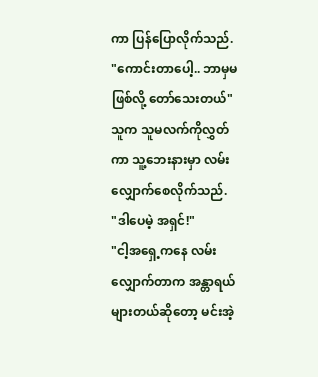ကာ ပြန်ပြောလိုက်သည်.
"ကောင်းတာပေါ့.. ဘာမှမဖြစ်လို့ တော်သေးတယ်"
သူက သူမလက်ကိုလွှတ်ကာ သူ့ဘေးနားမှာ လမ်းလျှောက်စေလိုက်သည်.
"ဒါပေမဲ့ အရှင်!"
"ငါ့အရှေ့ကနေ လမ်းလျှောက်တာက အန္တာရယ်များတယ်ဆိုတော့ မင်းအဲ့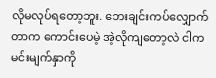လိုမလုပ်ရတော့ဘူး. ဘေးချင်းကပ်လျှောက်တာက ကောင်းပေမဲ့ အဲ့လိုကျတော့လဲ ငါက မင်းမျက်နှာကို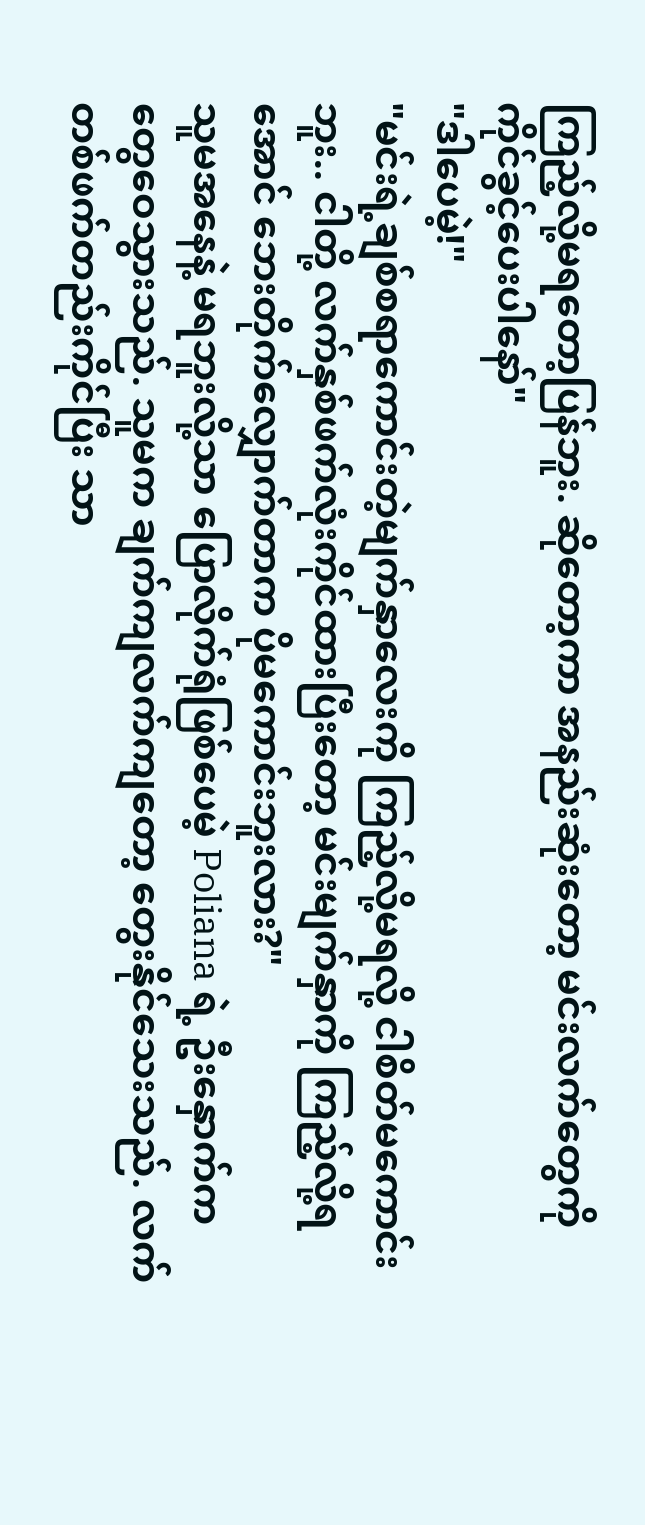ကြည့်လို့မရတော့ပြန်ဘူး. ဆိုတော့ကာ အနည်းဆုံးတော့ မင်းလက်တွေကို ကိုင်ခွင့်ပေးပါနော်"
"ဒါပေမဲ့!"
"မင်းရဲ့ချစ်စရာကောင်းတဲ့မျက်နှာလေးကို ကြည့်လို့မရလို့ ငါစိတ်မကောင်းဘူး.. ငါတို့ လက်နှစ်ဖက်လုံးကိုင်ထားပြီးတော့ မင်းမျက်နှာကို ကြည့်လို့ရအောင် ဘေးတိုက်လျှောက်တာက ပိုမကောင်းဘူးလား?"
သူမအနေနဲ့ မရဘူးလို့သာ ပြောလိုက်ရုံဖြစ်ပေမဲ့ Poliana ရဲ့ ဦးနှောက်က တွေဝေသွားသည်. သူမက ချက်ကျလက်ကျတော့ တွေးနိုင်သေးသည်. လက်တစ်ဖက်တည်းကိုင်ပြီး သာ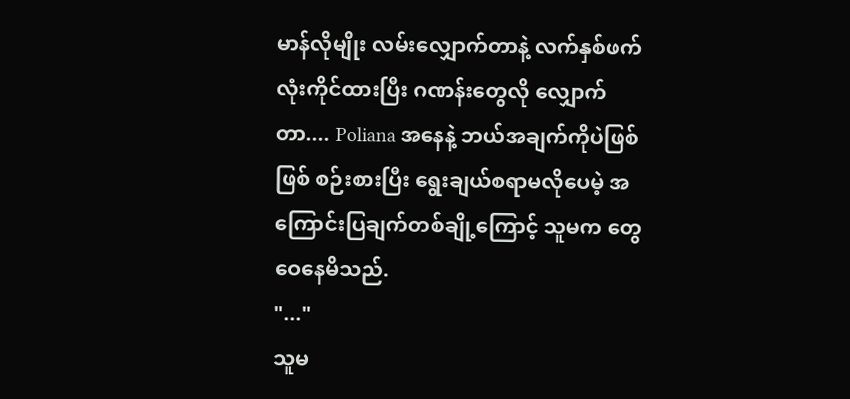မာန်လိုမျိုး လမ်းလျှောက်တာနဲ့ လက်နှစ်ဖက်လုံးကိုင်ထားပြီး ဂဏန်းတွေလို လျှောက်တာ.... Poliana အနေနဲ့ ဘယ်အချက်ကိုပဲဖြစ်ဖြစ် စဉ်းစားပြီး ရွေးချယ်စရာမလိုပေမဲ့ အကြောင်းပြချက်တစ်ချို့ကြောင့် သူမက တွေဝေနေမိသည်.
"..."
သူမ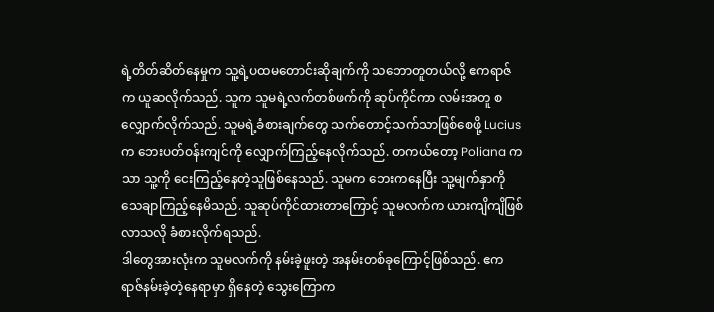ရဲ့တိတ်ဆိတ်နေမှုက သူ့ရဲ့ပထမတောင်းဆိုချက်ကို သဘောတူတယ်လို့ ဧကရာဇ်က ယူဆလိုက်သည်. သူက သူမရဲ့လက်တစ်ဖက်ကို ဆုပ်ကိုင်ကာ လမ်းအတူ စလျှောက်လိုက်သည်. သူမရဲ့ခံစားချက်တွေ သက်တောင့်သက်သာဖြစ်စေဖို့ Lucius က ဘေးပတ်ဝန်းကျင်ကို လျှောက်ကြည့်နေလိုက်သည်. တကယ်တော့ Poliana ကသာ သူ့ကို ငေးကြည့်နေတဲ့သူဖြစ်နေသည်. သူမက ဘေးကနေပြီး သူ့မျက်နှာကို သေချာကြည့်နေမိသည်. သူဆုပ်ကိုင်ထားတာကြောင့် သူမလက်က ယားကျိကျိဖြစ်လာသလို ခံစားလိုက်ရသည်.
ဒါတွေအားလုံးက သူမလက်ကို နမ်းခဲ့ဖူးတဲ့ အနမ်းတစ်ခုကြောင့်ဖြစ်သည်. ဧကရာဇ်နမ်းခဲ့တဲ့နေရာမှာ ရှိနေတဲ့ သွေးကြောက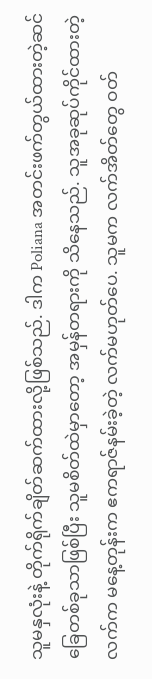သူမနှလုံးနဲ့ တိုက်ရိုက်ချိတ်ဆက်ထားလို့ဖြစ်သည်. ဒါက Poliana အတင်းဖက်တွယ်ထားတဲ့ဆင်ခြေတစ်ခုသာဖြစ်ပြီး သူမစိတ်ထဲမှာတော့ အမှန်တရားကို သိနေသည်. သူအခုဆုပ်ကိုင်ထားတဲ့လက်က မနေ့တုန်းက ဧကရာဇ်နမ်းခဲ့တဲ့ လက်မဟုတ်ပေ. သူမက လက်အိတ်တွေ ဝတ်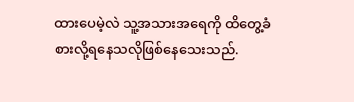ထားပေမဲ့လဲ သူ့အသားအရေကို ထိတွေ့ခံစားလို့ရနေသလိုဖြစ်နေသေးသည်.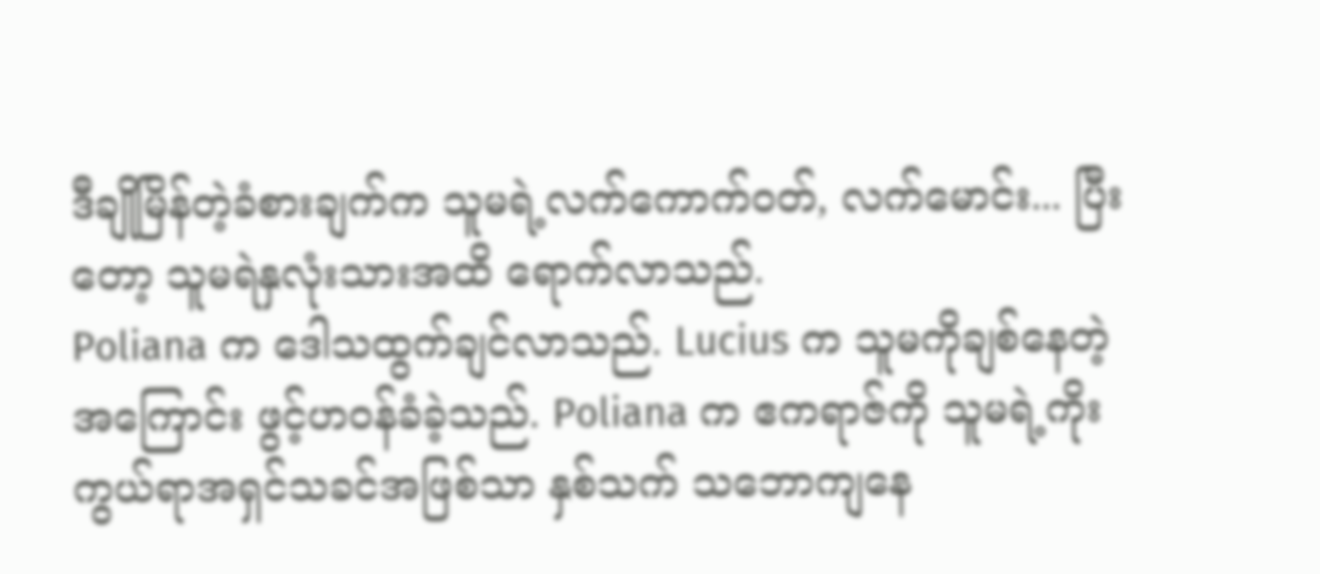ဒီချိုမြိန်တဲ့ခံစားချက်က သူမရဲ့လက်ကောက်ဝတ်, လက်မောင်း... ပြီးတော့ သူမရဲနှလုံးသားအထိ ရောက်လာသည်.
Poliana က ဒေါသထွက်ချင်လာသည်. Lucius က သူမကိုချစ်နေတဲ့အကြောင်း ဖွင့်ဟဝန်ခံခဲ့သည်. Poliana က ဧကရာဇ်ကို သူမရဲ့ကိုးကွယ်ရာအရှင်သခင်အဖြစ်သာ နှစ်သက် သဘောကျနေ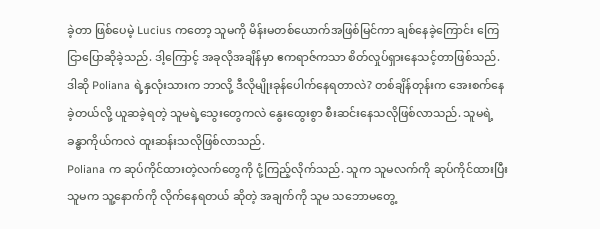ခဲ့တာ ဖြစ်ပေမဲ့ Lucius ကတော့ သူမကို မိန်းမတစ်ယောက်အဖြစ်မြင်ကာ ချစ်နေခဲ့ကြောင်း ကြေငြာပြောဆိုခဲ့သည်. ဒါ့ကြောင့် အခုလိုအချိန်မှာ ဧကရာဇ်ကသာ စိတ်လှုပ်ရှားနေသင့်တာဖြစ်သည်.
ဒါဆို Poliana ရဲ့နှလုံးသားက ဘာလို့ ဒီလိုမျိုးခုန်ပေါက်နေရတာလဲ? တစ်ချိန်တုန်းက အေးစက်နေခဲ့တယ်လို့ ယူဆခဲ့ရတဲ့ သူမရဲ့သွေးတွေကလဲ နွေးထွေးစွာ စီးဆင်းနေသလိုဖြစ်လာသည်. သူမရဲ့ခန္ဓာကိုယ်ကလဲ ထူးဆန်းသလိုဖြစ်လာသည်.
Poliana က ဆုပ်ကိုင်ထားတဲ့လက်တွေကို ငုံ့ကြည့်လိုက်သည်. သူက သူမလက်ကို ဆုပ်ကိုင်ထားပြီး သူမက သူ့နောက်ကို လိုက်နေရတယ် ဆိုတဲ့ အချက်ကို သူမ သဘောမတွေ့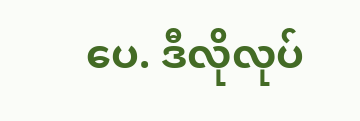ပေ. ဒီလိုလုပ်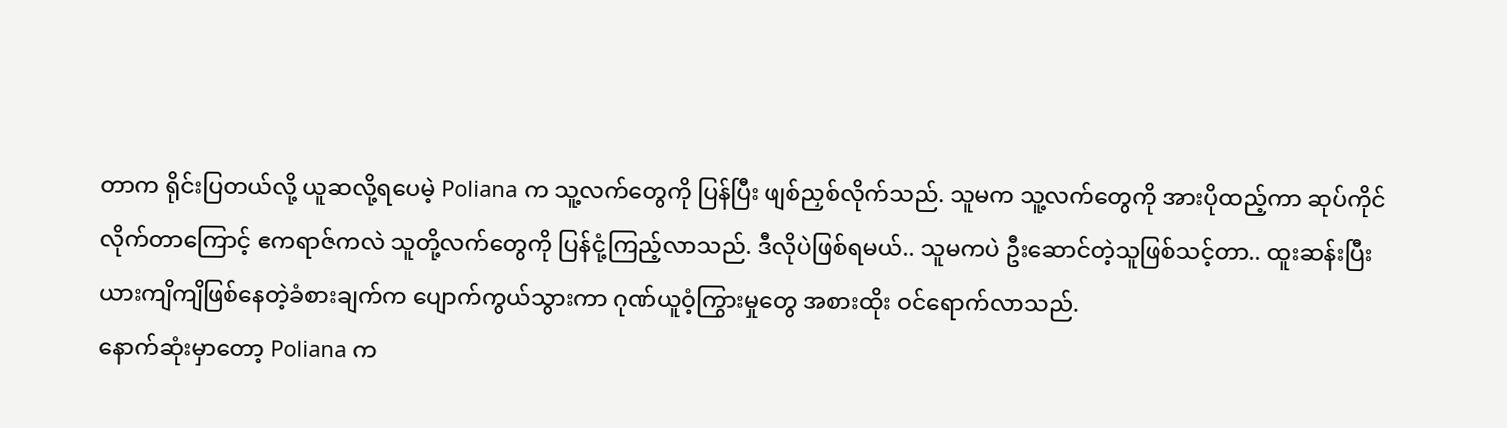တာက ရိုင်းပြတယ်လို့ ယူဆလို့ရပေမဲ့ Poliana က သူ့လက်တွေကို ပြန်ပြီး ဖျစ်ညှစ်လိုက်သည်. သူမက သူ့လက်တွေကို အားပိုထည့်ကာ ဆုပ်ကိုင်လိုက်တာကြောင့် ဧကရာဇ်ကလဲ သူတို့လက်တွေကို ပြန်ငုံ့ကြည့်လာသည်. ဒီလိုပဲဖြစ်ရမယ်.. သူမကပဲ ဦးဆောင်တဲ့သူဖြစ်သင့်တာ.. ထူးဆန်းပြီး ယားကျိကျိဖြစ်နေတဲ့ခံစားချက်က ပျောက်ကွယ်သွားကာ ဂုဏ်ယူဝံ့ကြွားမှုတွေ အစားထိုး ဝင်ရောက်လာသည်.
နောက်ဆုံးမှာတော့ Poliana က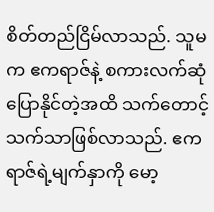စိတ်တည်ငြိမ်လာသည်. သူမက ဧကရာဇ်နဲ့ စကားလက်ဆုံ ပြောနိုင်တဲ့အထိ သက်တောင့်သက်သာဖြစ်လာသည်. ဧကရာဇ်ရဲ့မျက်နှာကို မော့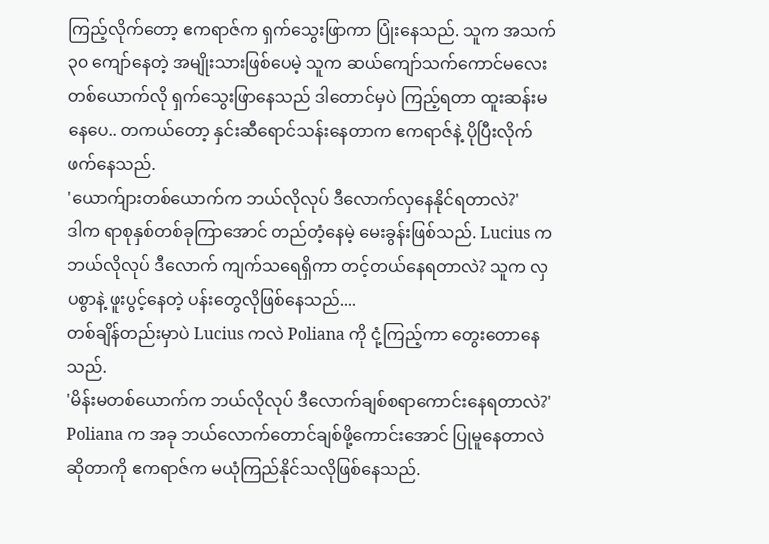ကြည့်လိုက်တော့ ဧကရာဇ်က ရှက်သွေးဖြာကာ ပြုံးနေသည်. သူက အသက် ၃၀ ကျော်နေတဲ့ အမျိုးသားဖြစ်ပေမဲ့ သူက ဆယ်ကျော်သက်ကောင်မလေးတစ်ယောက်လို ရှက်သွေးဖြာနေသည် ဒါတောင်မှပဲ ကြည့်ရတာ ထူးဆန်းမနေပေ.. တကယ်တော့ နှင်းဆီရောင်သန်းနေတာက ဧကရာဇ်နဲ့ ပိုပြီးလိုက်ဖက်နေသည်.
'ယောက်ျားတစ်ယောက်က ဘယ်လိုလုပ် ဒီလောက်လှနေနိုင်ရတာလဲ?'
ဒါက ရာစုနှစ်တစ်ခုကြာအောင် တည်တံ့နေမဲ့ မေးခွန်းဖြစ်သည်. Lucius က ဘယ်လိုလုပ် ဒီလောက် ကျက်သရေရှိကာ တင့်တယ်နေရတာလဲ? သူက လှပစွာနဲ့ ဖူးပွင့်နေတဲ့ ပန်းတွေလိုဖြစ်နေသည်....
တစ်ချိန်တည်းမှာပဲ Lucius ကလဲ Poliana ကို ငုံ့ကြည့်ကာ တွေးတောနေသည်.
'မိန်းမတစ်ယောက်က ဘယ်လိုလုပ် ဒီလောက်ချစ်စရာကောင်းနေရတာလဲ?'
Poliana က အခု ဘယ်လောက်တောင်ချစ်ဖို့ကောင်းအောင် ပြုမူနေတာလဲဆိုတာကို ဧကရာဇ်က မယုံကြည်နိုင်သလိုဖြစ်နေသည်.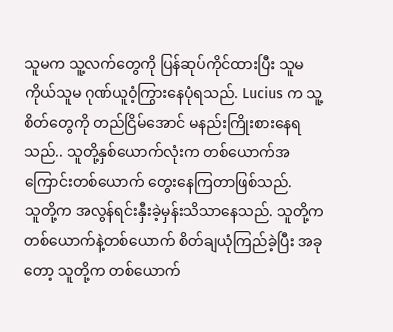သူမက သူ့လက်တွေကို ပြန်ဆုပ်ကိုင်ထားပြီး သူမကိုယ်သူမ ဂုဏ်ယူဝံ့ကြွားနေပုံရသည်. Lucius က သူ့စိတ်တွေကို တည်ငြိမ်အောင် မနည်းကြိုးစားနေရသည်.. သူတို့နှစ်ယောက်လုံးက တစ်ယောက်အကြောင်းတစ်ယောက် တွေးနေကြတာဖြစ်သည်.
သူတို့က အလွန်ရင်းနှီးခဲ့မှန်းသိသာနေသည်. သူတို့က တစ်ယောက်နဲ့တစ်ယောက် စိတ်ချယုံကြည်ခဲ့ပြီး အခုတော့ သူတို့က တစ်ယောက်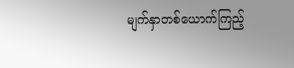မျက်နှာတစ်ယောက်ကြည့်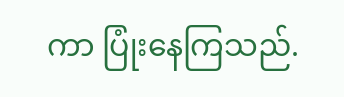ကာ ပြုံးနေကြသည်.